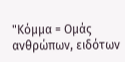"Κόμμα = Ομάς ανθρώπων, ειδότων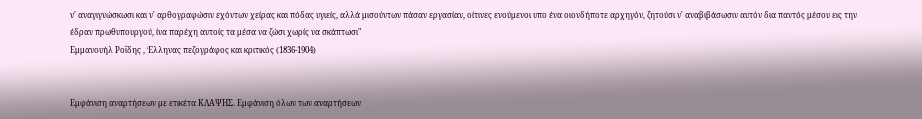ν' αναγιγνώσκωσι και ν' αρθογραφώσιν εχόντων χείρας και πόδας υγιείς, αλλά μισούντων πάσαν εργασίαν, οίτινες ενούμενοι υπο ένα οιονδήποτε αρχηγόν, ζητούσι ν' αναβιβάσωσιν αυτόν δια παντός μέσου εις την έδραν πρωθυπουργού, ίνα παρέχη αυτοίς τα μέσα να ζώσι χωρίς να σκάπτωσι"
Εμμανουήλ Ροΐδης , Έλληνας πεζογράφος και κριτικός (1836-1904)


Εμφάνιση αναρτήσεων με ετικέτα ΚΛΑΨΗΣ. Εμφάνιση όλων των αναρτήσεων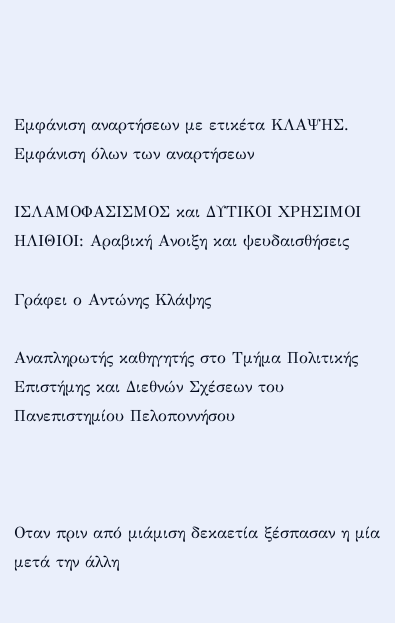Εμφάνιση αναρτήσεων με ετικέτα ΚΛΑΨΗΣ. Εμφάνιση όλων των αναρτήσεων

ΙΣΛΑΜΟΦΑΣΙΣΜΟΣ και ΔΥΤΙΚΟΙ ΧΡΗΣΙΜΟΙ ΗΛΙΘΙΟΙ: Αραβική Ανοιξη και ψευδαισθήσεις

Γράφει ο Αντώνης Κλάψης

Αναπληρωτής καθηγητής στο Τμήμα Πολιτικής Επιστήμης και Διεθνών Σχέσεων του Πανεπιστημίου Πελοποννήσου



Οταν πριν από μιάμιση δεκαετία ξέσπασαν η μία μετά την άλλη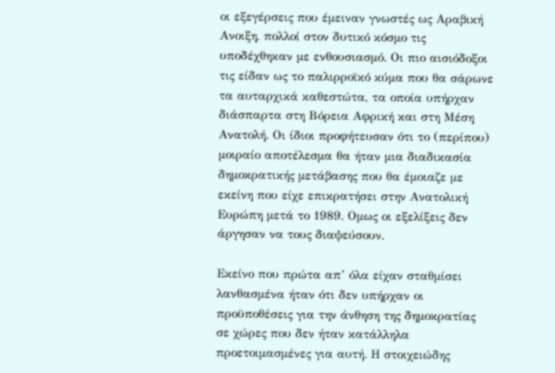οι εξεγέρσεις που έμειναν γνωστές ως Αραβική Ανοιξη, πολλοί στον δυτικό κόσμο τις υποδέχθηκαν με ενθουσιασμό. Οι πιο αισιόδοξοι τις είδαν ως το παλιρροϊκό κύμα που θα σάρωνε τα αυταρχικά καθεστώτα, τα οποία υπήρχαν διάσπαρτα στη Βόρεια Αφρική και στη Μέση Ανατολή. Οι ίδιοι προφήτευσαν ότι το (περίπου) μοιραίο αποτέλεσμα θα ήταν μια διαδικασία δημοκρατικής μετάβασης που θα έμοιαζε με εκείνη που είχε επικρατήσει στην Ανατολική Ευρώπη μετά το 1989. Ομως οι εξελίξεις δεν άργησαν να τους διαψεύσουν.

Εκείνο που πρώτα απ’ όλα είχαν σταθμίσει λανθασμένα ήταν ότι δεν υπήρχαν οι προϋποθέσεις για την άνθηση της δημοκρατίας σε χώρες που δεν ήταν κατάλληλα προετοιμασμένες για αυτή. Η στοιχειώδης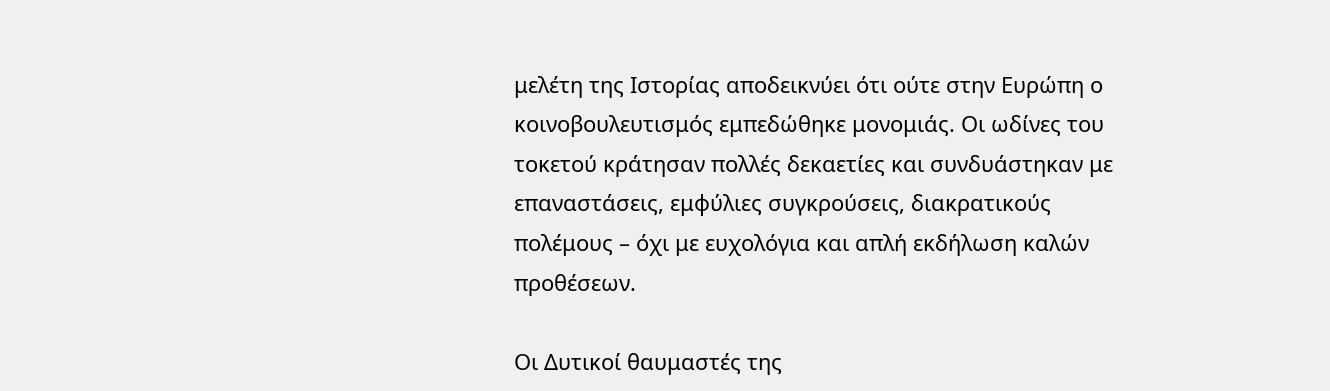μελέτη της Ιστορίας αποδεικνύει ότι ούτε στην Ευρώπη ο κοινοβουλευτισμός εμπεδώθηκε μονομιάς. Οι ωδίνες του τοκετού κράτησαν πολλές δεκαετίες και συνδυάστηκαν με επαναστάσεις, εμφύλιες συγκρούσεις, διακρατικούς πολέμους – όχι με ευχολόγια και απλή εκδήλωση καλών προθέσεων.

Οι Δυτικοί θαυμαστές της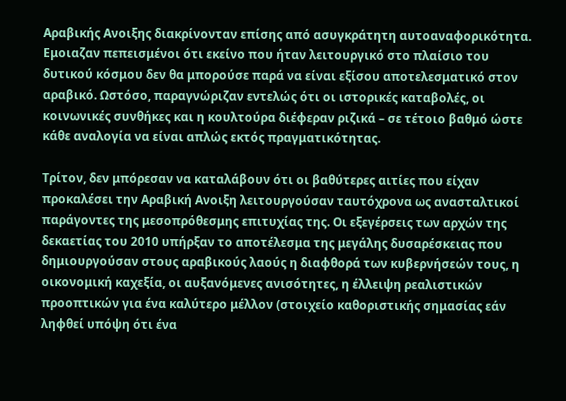Αραβικής Ανοιξης διακρίνονταν επίσης από ασυγκράτητη αυτοαναφορικότητα. Εμοιαζαν πεπεισμένοι ότι εκείνο που ήταν λειτουργικό στο πλαίσιο του δυτικού κόσμου δεν θα μπορούσε παρά να είναι εξίσου αποτελεσματικό στον αραβικό. Ωστόσο, παραγνώριζαν εντελώς ότι οι ιστορικές καταβολές, οι κοινωνικές συνθήκες και η κουλτούρα διέφεραν ριζικά – σε τέτοιο βαθμό ώστε κάθε αναλογία να είναι απλώς εκτός πραγματικότητας.

Τρίτον, δεν μπόρεσαν να καταλάβουν ότι οι βαθύτερες αιτίες που είχαν προκαλέσει την Αραβική Ανοιξη λειτουργούσαν ταυτόχρονα ως ανασταλτικοί παράγοντες της μεσοπρόθεσμης επιτυχίας της. Οι εξεγέρσεις των αρχών της δεκαετίας του 2010 υπήρξαν το αποτέλεσμα της μεγάλης δυσαρέσκειας που δημιουργούσαν στους αραβικούς λαούς η διαφθορά των κυβερνήσεών τους, η οικονομική καχεξία, οι αυξανόμενες ανισότητες, η έλλειψη ρεαλιστικών προοπτικών για ένα καλύτερο μέλλον (στοιχείο καθοριστικής σημασίας εάν ληφθεί υπόψη ότι ένα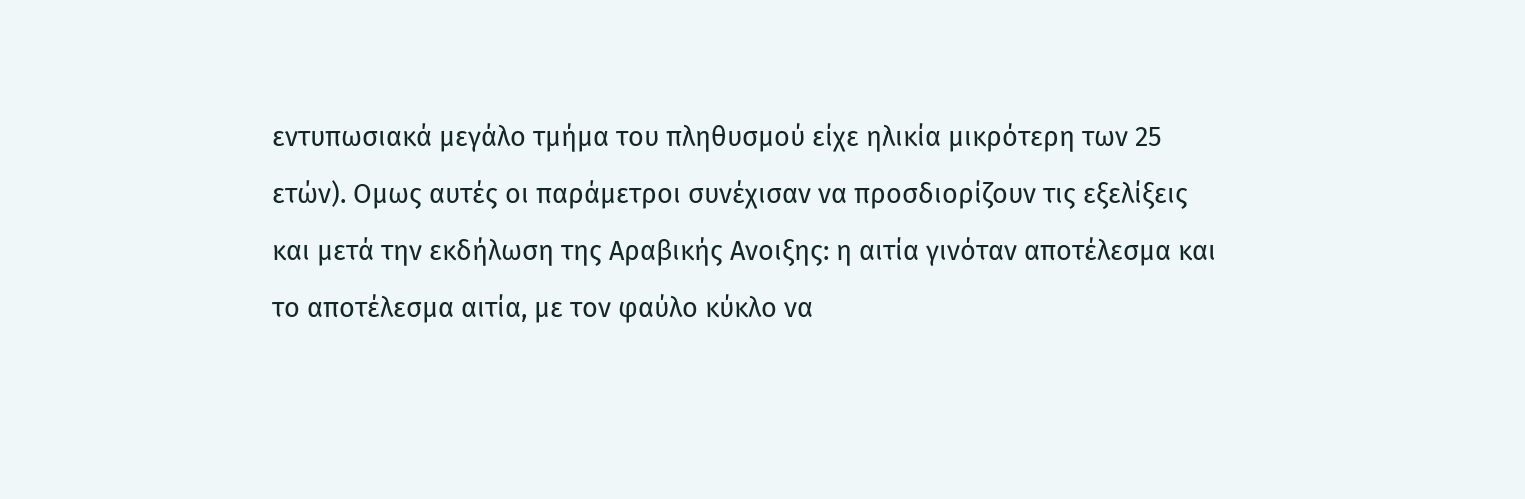εντυπωσιακά μεγάλο τμήμα του πληθυσμού είχε ηλικία μικρότερη των 25 ετών). Ομως αυτές οι παράμετροι συνέχισαν να προσδιορίζουν τις εξελίξεις και μετά την εκδήλωση της Αραβικής Ανοιξης: η αιτία γινόταν αποτέλεσμα και το αποτέλεσμα αιτία, με τον φαύλο κύκλο να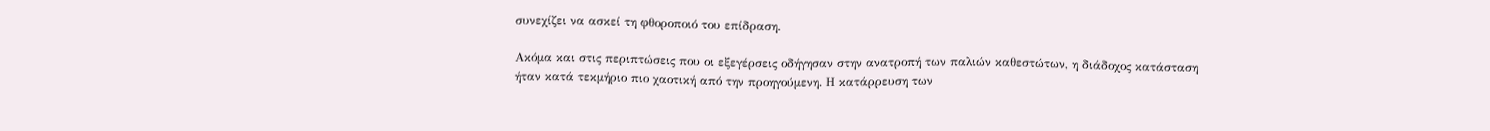συνεχίζει να ασκεί τη φθοροποιό του επίδραση.

Ακόμα και στις περιπτώσεις που οι εξεγέρσεις οδήγησαν στην ανατροπή των παλιών καθεστώτων, η διάδοχος κατάσταση ήταν κατά τεκμήριο πιο χαοτική από την προηγούμενη. Η κατάρρευση των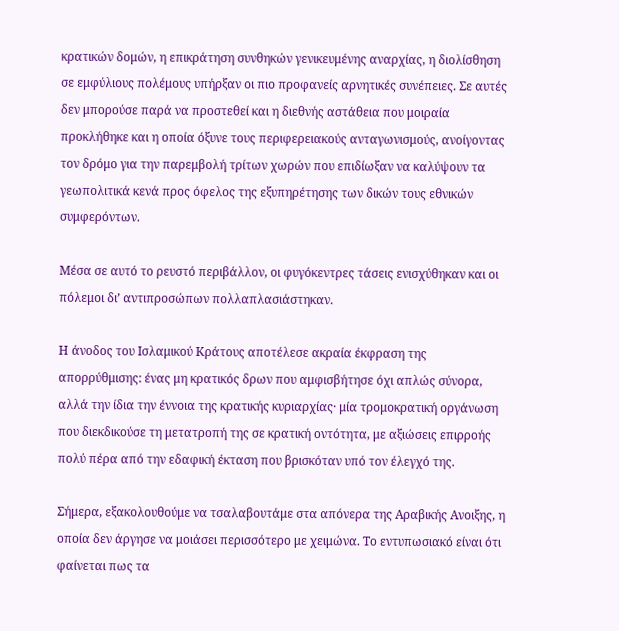κρατικών δομών, η επικράτηση συνθηκών γενικευμένης αναρχίας, η διολίσθηση σε εμφύλιους πολέμους υπήρξαν οι πιο προφανείς αρνητικές συνέπειες. Σε αυτές δεν μπορούσε παρά να προστεθεί και η διεθνής αστάθεια που μοιραία προκλήθηκε και η οποία όξυνε τους περιφερειακούς ανταγωνισμούς, ανοίγοντας τον δρόμο για την παρεμβολή τρίτων χωρών που επιδίωξαν να καλύψουν τα γεωπολιτικά κενά προς όφελος της εξυπηρέτησης των δικών τους εθνικών συμφερόντων.

Μέσα σε αυτό το ρευστό περιβάλλον, οι φυγόκεντρες τάσεις ενισχύθηκαν και οι πόλεμοι δι’ αντιπροσώπων πολλαπλασιάστηκαν.

Η άνοδος του Ισλαμικού Κράτους αποτέλεσε ακραία έκφραση της απορρύθμισης: ένας μη κρατικός δρων που αμφισβήτησε όχι απλώς σύνορα, αλλά την ίδια την έννοια της κρατικής κυριαρχίας· μία τρομοκρατική οργάνωση που διεκδικούσε τη μετατροπή της σε κρατική οντότητα, με αξιώσεις επιρροής πολύ πέρα από την εδαφική έκταση που βρισκόταν υπό τον έλεγχό της.

Σήμερα, εξακολουθούμε να τσαλαβουτάμε στα απόνερα της Αραβικής Ανοιξης, η οποία δεν άργησε να μοιάσει περισσότερο με χειμώνα. Το εντυπωσιακό είναι ότι φαίνεται πως τα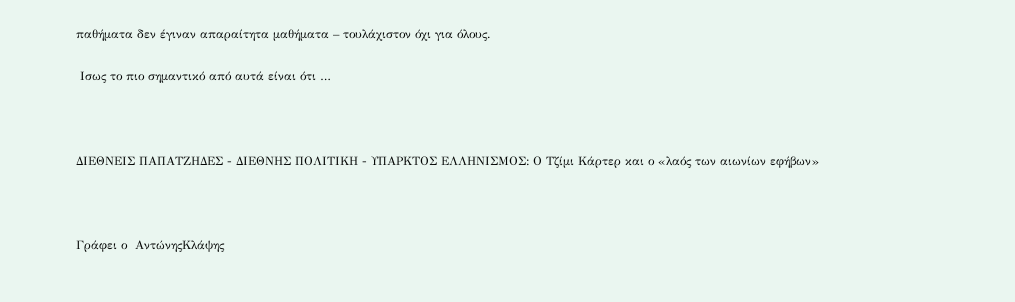παθήματα δεν έγιναν απαραίτητα μαθήματα – τουλάχιστον όχι για όλους.

 Ισως το πιο σημαντικό από αυτά είναι ότι …



ΔΙΕΘΝΕΙΣ ΠΑΠΑΤΖΗΔΕΣ - ΔΙΕΘΝΗΣ ΠΟΛΙΤΙΚΗ - ΥΠΑΡΚΤΟΣ ΕΛΛΗΝΙΣΜΟΣ: Ο Τζίμι Κάρτερ και ο «λαός των αιωνίων εφήβων»



Γράφει ο  ΑντώνηςΚλάψης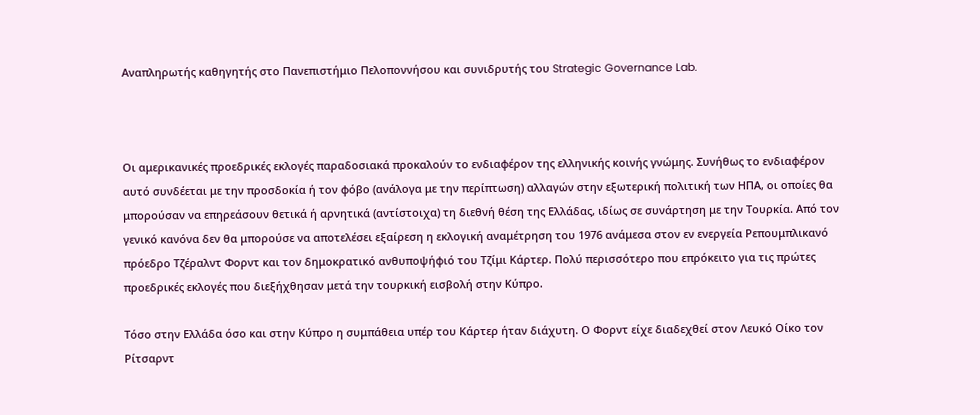Αναπληρωτής καθηγητής στο Πανεπιστήμιο Πελοποννήσου και συνιδρυτής του Strategic Governance Lab.



Οι αμερικανικές προεδρικές εκλογές παραδοσιακά προκαλούν το ενδιαφέρον της ελληνικής κοινής γνώμης. Συνήθως το ενδιαφέρον αυτό συνδέεται με την προσδοκία ή τον φόβο (ανάλογα με την περίπτωση) αλλαγών στην εξωτερική πολιτική των ΗΠΑ, οι οποίες θα μπορούσαν να επηρεάσουν θετικά ή αρνητικά (αντίστοιχα) τη διεθνή θέση της Ελλάδας, ιδίως σε συνάρτηση με την Τουρκία. Από τον γενικό κανόνα δεν θα μπορούσε να αποτελέσει εξαίρεση η εκλογική αναμέτρηση του 1976 ανάμεσα στον εν ενεργεία Ρεπουμπλικανό πρόεδρο Τζέραλντ Φορντ και τον δημοκρατικό ανθυποψήφιό του Τζίμι Κάρτερ. Πολύ περισσότερο που επρόκειτο για τις πρώτες προεδρικές εκλογές που διεξήχθησαν μετά την τουρκική εισβολή στην Κύπρο.

Τόσο στην Ελλάδα όσο και στην Κύπρο η συμπάθεια υπέρ του Κάρτερ ήταν διάχυτη. Ο Φορντ είχε διαδεχθεί στον Λευκό Οίκο τον Ρίτσαρντ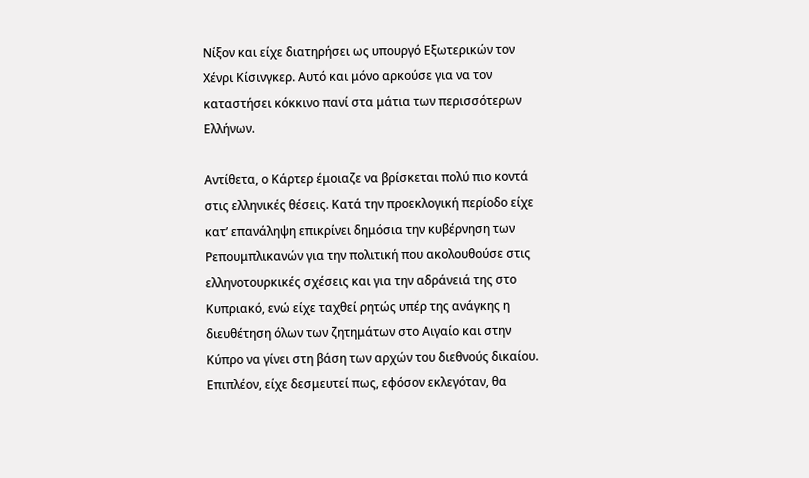Νίξον και είχε διατηρήσει ως υπουργό Εξωτερικών τον Χένρι Κίσινγκερ. Αυτό και μόνο αρκούσε για να τον καταστήσει κόκκινο πανί στα μάτια των περισσότερων Ελλήνων.

Αντίθετα, ο Κάρτερ έμοιαζε να βρίσκεται πολύ πιο κοντά στις ελληνικές θέσεις. Κατά την προεκλογική περίοδο είχε κατ’ επανάληψη επικρίνει δημόσια την κυβέρνηση των Ρεπουμπλικανών για την πολιτική που ακολουθούσε στις ελληνοτουρκικές σχέσεις και για την αδράνειά της στο Κυπριακό, ενώ είχε ταχθεί ρητώς υπέρ της ανάγκης η διευθέτηση όλων των ζητημάτων στο Αιγαίο και στην Κύπρο να γίνει στη βάση των αρχών του διεθνούς δικαίου. Επιπλέον, είχε δεσμευτεί πως, εφόσον εκλεγόταν, θα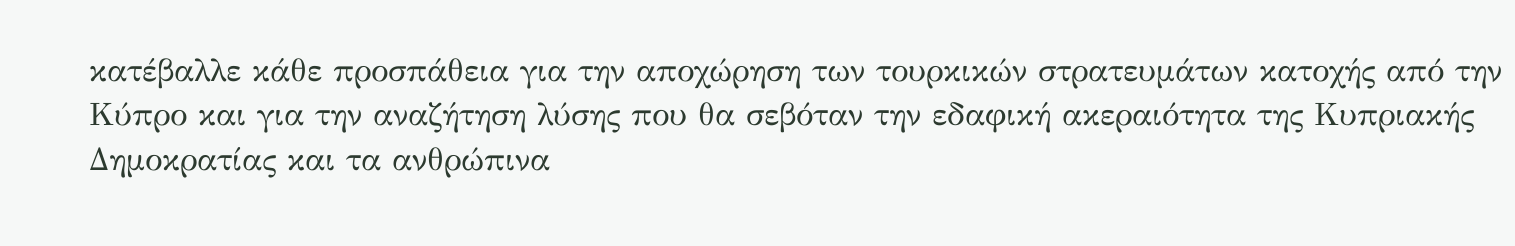κατέβαλλε κάθε προσπάθεια για την αποχώρηση των τουρκικών στρατευμάτων κατοχής από την Κύπρο και για την αναζήτηση λύσης που θα σεβόταν την εδαφική ακεραιότητα της Κυπριακής Δημοκρατίας και τα ανθρώπινα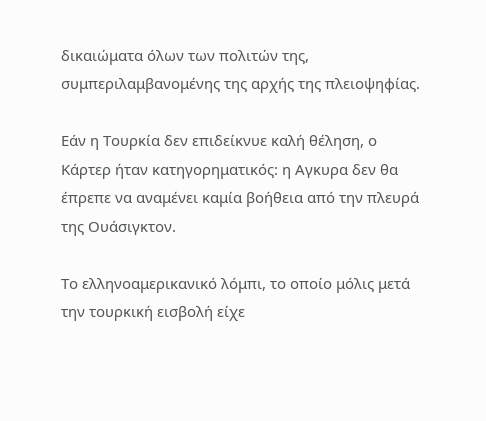δικαιώματα όλων των πολιτών της, συμπεριλαμβανομένης της αρχής της πλειοψηφίας.

Εάν η Τουρκία δεν επιδείκνυε καλή θέληση, ο Κάρτερ ήταν κατηγορηματικός: η Αγκυρα δεν θα έπρεπε να αναμένει καμία βοήθεια από την πλευρά της Ουάσιγκτον.

Το ελληνοαμερικανικό λόμπι, το οποίο μόλις μετά την τουρκική εισβολή είχε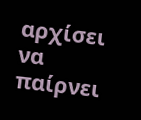αρχίσει να παίρνει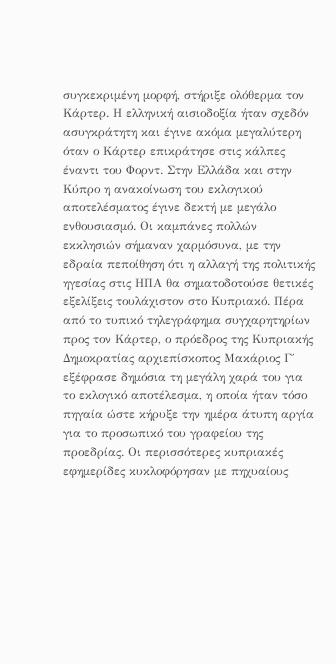συγκεκριμένη μορφή, στήριξε ολόθερμα τον Κάρτερ. Η ελληνική αισιοδοξία ήταν σχεδόν ασυγκράτητη και έγινε ακόμα μεγαλύτερη όταν ο Κάρτερ επικράτησε στις κάλπες έναντι του Φορντ. Στην Ελλάδα και στην Κύπρο η ανακοίνωση του εκλογικού αποτελέσματος έγινε δεκτή με μεγάλο ενθουσιασμό. Οι καμπάνες πολλών εκκλησιών σήμαναν χαρμόσυνα, με την εδραία πεποίθηση ότι η αλλαγή της πολιτικής ηγεσίας στις ΗΠΑ θα σηματοδοτούσε θετικές εξελίξεις τουλάχιστον στο Κυπριακό. Πέρα από το τυπικό τηλεγράφημα συγχαρητηρίων προς τον Κάρτερ, ο πρόεδρος της Κυπριακής Δημοκρατίας αρχιεπίσκοπος Μακάριος Γ΄ εξέφρασε δημόσια τη μεγάλη χαρά του για το εκλογικό αποτέλεσμα, η οποία ήταν τόσο πηγαία ώστε κήρυξε την ημέρα άτυπη αργία για το προσωπικό του γραφείου της προεδρίας. Οι περισσότερες κυπριακές εφημερίδες κυκλοφόρησαν με πηχυαίους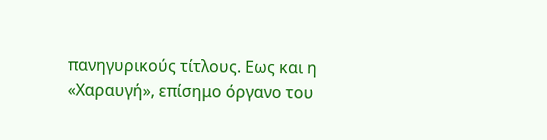πανηγυρικούς τίτλους. Εως και η «Χαραυγή», επίσημο όργανο του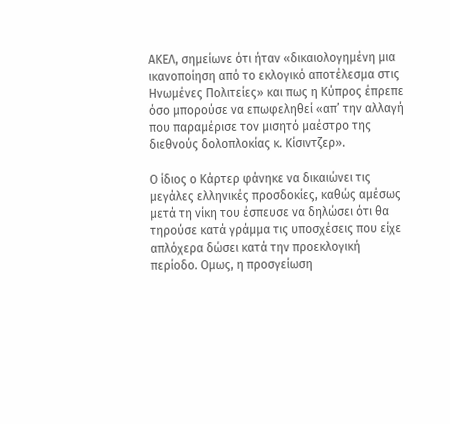ΑΚΕΛ, σημείωνε ότι ήταν «δικαιολογημένη μια ικανοποίηση από το εκλογικό αποτέλεσμα στις Ηνωμένες Πολιτείες» και πως η Κύπρος έπρεπε όσο μπορούσε να επωφεληθεί «απ’ την αλλαγή που παραμέρισε τον μισητό μαέστρο της διεθνούς δολοπλοκίας κ. Κίσιντζερ».

Ο ίδιος ο Κάρτερ φάνηκε να δικαιώνει τις μεγάλες ελληνικές προσδοκίες, καθώς αμέσως μετά τη νίκη του έσπευσε να δηλώσει ότι θα τηρούσε κατά γράμμα τις υποσχέσεις που είχε απλόχερα δώσει κατά την προεκλογική περίοδο. Ομως, η προσγείωση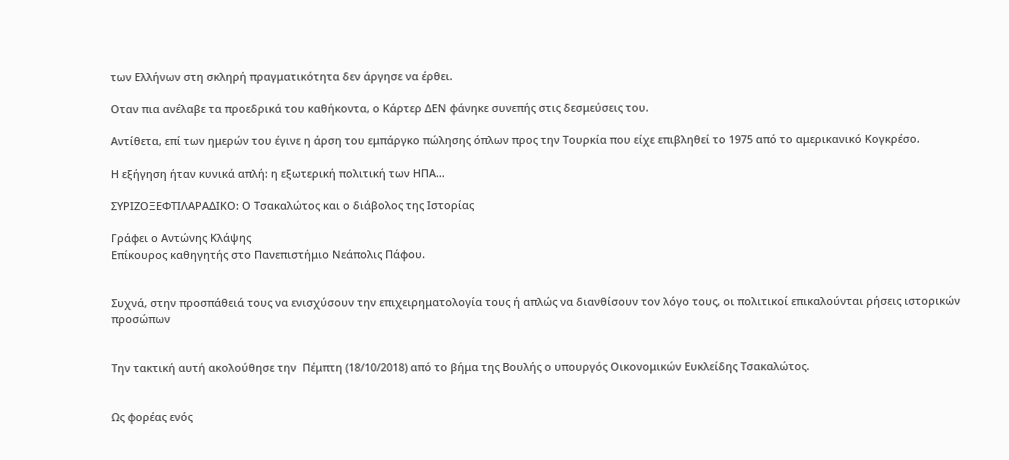των Ελλήνων στη σκληρή πραγματικότητα δεν άργησε να έρθει.

Οταν πια ανέλαβε τα προεδρικά του καθήκοντα, ο Κάρτερ ΔΕΝ φάνηκε συνεπής στις δεσμεύσεις του.

Αντίθετα, επί των ημερών του έγινε η άρση του εμπάργκο πώλησης όπλων προς την Τουρκία που είχε επιβληθεί το 1975 από το αμερικανικό Κογκρέσο.

Η εξήγηση ήταν κυνικά απλή: η εξωτερική πολιτική των ΗΠΑ…

ΣΥΡΙΖΟΞΕΦΤΙΛΑΡΑΔΙΚΟ: Ο Τσακαλώτος και ο διάβολος της Ιστορίας

Γράφει ο Αντώνης Κλάψης
Επίκουρος καθηγητής στο Πανεπιστήμιο Νεάπολις Πάφου.


Συχνά, στην προσπάθειά τους να ενισχύσουν την επιχειρηματολογία τους ή απλώς να διανθίσουν τον λόγο τους, οι πολιτικοί επικαλούνται ρήσεις ιστορικών προσώπων


Την τακτική αυτή ακολούθησε την  Πέμπτη (18/10/2018) από το βήμα της Βουλής ο υπουργός Οικονομικών Ευκλείδης Τσακαλώτος.


Ως φορέας ενός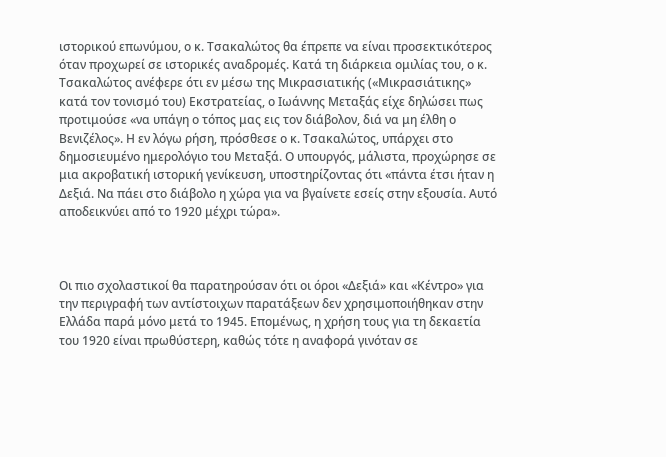ιστορικού επωνύμου, ο κ. Τσακαλώτος θα έπρεπε να είναι προσεκτικότερος όταν προχωρεί σε ιστορικές αναδρομές. Κατά τη διάρκεια ομιλίας του, ο κ. Τσακαλώτος ανέφερε ότι εν μέσω της Μικρασιατικής («Μικρασιάτικης» κατά τον τονισμό του) Εκστρατείας, ο Ιωάννης Μεταξάς είχε δηλώσει πως προτιμούσε «να υπάγη ο τόπος μας εις τον διάβολον, διά να μη έλθη ο Βενιζέλος». Η εν λόγω ρήση, πρόσθεσε ο κ. Τσακαλώτος, υπάρχει στο δημοσιευμένο ημερολόγιο του Μεταξά. Ο υπουργός, μάλιστα, προχώρησε σε μια ακροβατική ιστορική γενίκευση, υποστηρίζοντας ότι «πάντα έτσι ήταν η Δεξιά. Να πάει στο διάβολο η χώρα για να βγαίνετε εσείς στην εξουσία. Αυτό αποδεικνύει από το 1920 μέχρι τώρα».



Οι πιο σχολαστικοί θα παρατηρούσαν ότι οι όροι «Δεξιά» και «Κέντρο» για την περιγραφή των αντίστοιχων παρατάξεων δεν χρησιμοποιήθηκαν στην Ελλάδα παρά μόνο μετά το 1945. Επομένως, η χρήση τους για τη δεκαετία του 1920 είναι πρωθύστερη, καθώς τότε η αναφορά γινόταν σε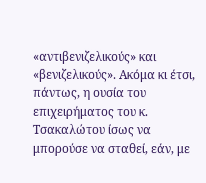«αντιβενιζελικούς» και «βενιζελικούς». Ακόμα κι έτσι, πάντως, η ουσία του επιχειρήματος του κ. Τσακαλώτου ίσως να μπορούσε να σταθεί, εάν, με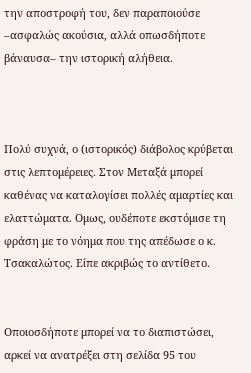την αποστροφή του, δεν παραποιούσε –ασφαλώς ακούσια, αλλά οπωσδήποτε βάναυσα– την ιστορική αλήθεια.



Πολύ συχνά, ο (ιστορικός) διάβολος κρύβεται στις λεπτομέρειες. Στον Μεταξά μπορεί καθένας να καταλογίσει πολλές αμαρτίες και ελαττώματα. Ομως, ουδέποτε εκστόμισε τη φράση με το νόημα που της απέδωσε ο κ. Τσακαλώτος. Είπε ακριβώς το αντίθετο.


Οποιοσδήποτε μπορεί να το διαπιστώσει, αρκεί να ανατρέξει στη σελίδα 95 του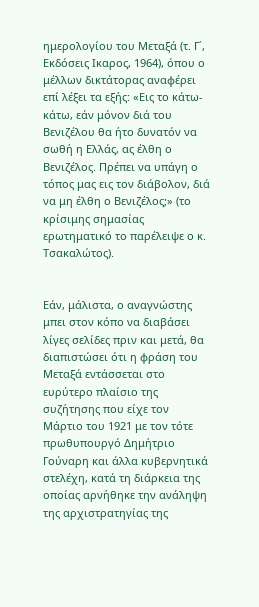ημερολογίου του Μεταξά (τ. Γ΄, Εκδόσεις Ικαρος, 1964), όπου ο μέλλων δικτάτορας αναφέρει επί λέξει τα εξής: «Εις το κάτω-κάτω, εάν μόνον διά του Βενιζέλου θα ήτο δυνατόν να σωθή η Ελλάς, ας έλθη ο Βενιζέλος. Πρέπει να υπάγη ο τόπος μας εις τον διάβολον, διά να μη έλθη ο Βενιζέλος;» (το κρίσιμης σημασίας ερωτηματικό το παρέλειψε ο κ. Τσακαλώτος).


Εάν, μάλιστα, ο αναγνώστης μπει στον κόπο να διαβάσει λίγες σελίδες πριν και μετά, θα διαπιστώσει ότι η φράση του Μεταξά εντάσσεται στο ευρύτερο πλαίσιο της συζήτησης που είχε τον Μάρτιο του 1921 με τον τότε πρωθυπουργό Δημήτριο Γούναρη και άλλα κυβερνητικά στελέχη, κατά τη διάρκεια της οποίας αρνήθηκε την ανάληψη της αρχιστρατηγίας της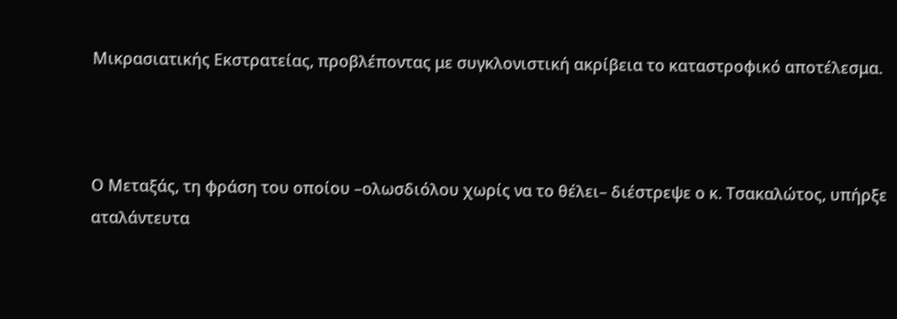Μικρασιατικής Εκστρατείας, προβλέποντας με συγκλονιστική ακρίβεια το καταστροφικό αποτέλεσμα.



Ο Μεταξάς, τη φράση του οποίου –ολωσδιόλου χωρίς να το θέλει– διέστρεψε ο κ. Τσακαλώτος, υπήρξε αταλάντευτα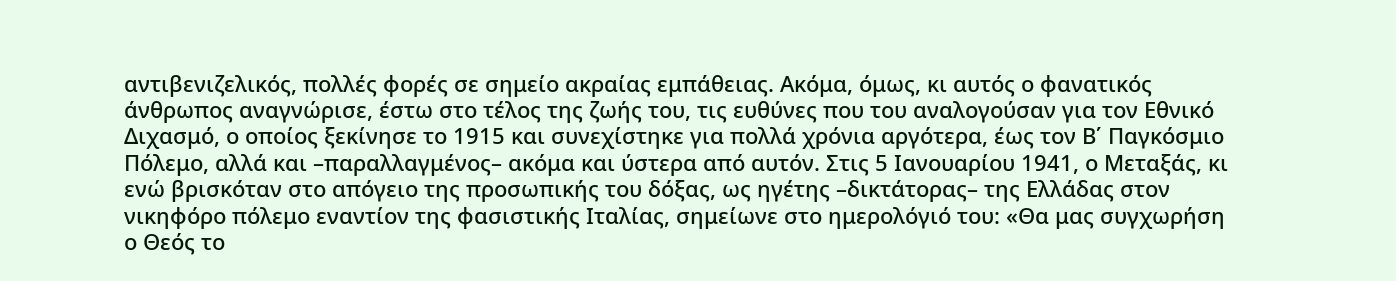αντιβενιζελικός, πολλές φορές σε σημείο ακραίας εμπάθειας. Ακόμα, όμως, κι αυτός ο φανατικός άνθρωπος αναγνώρισε, έστω στο τέλος της ζωής του, τις ευθύνες που του αναλογούσαν για τον Εθνικό Διχασμό, ο οποίος ξεκίνησε το 1915 και συνεχίστηκε για πολλά χρόνια αργότερα, έως τον Β΄ Παγκόσμιο Πόλεμο, αλλά και –παραλλαγμένος– ακόμα και ύστερα από αυτόν. Στις 5 Ιανουαρίου 1941, ο Μεταξάς, κι ενώ βρισκόταν στο απόγειο της προσωπικής του δόξας, ως ηγέτης –δικτάτορας– της Ελλάδας στον νικηφόρο πόλεμο εναντίον της φασιστικής Ιταλίας, σημείωνε στο ημερολόγιό του: «Θα μας συγχωρήση ο Θεός το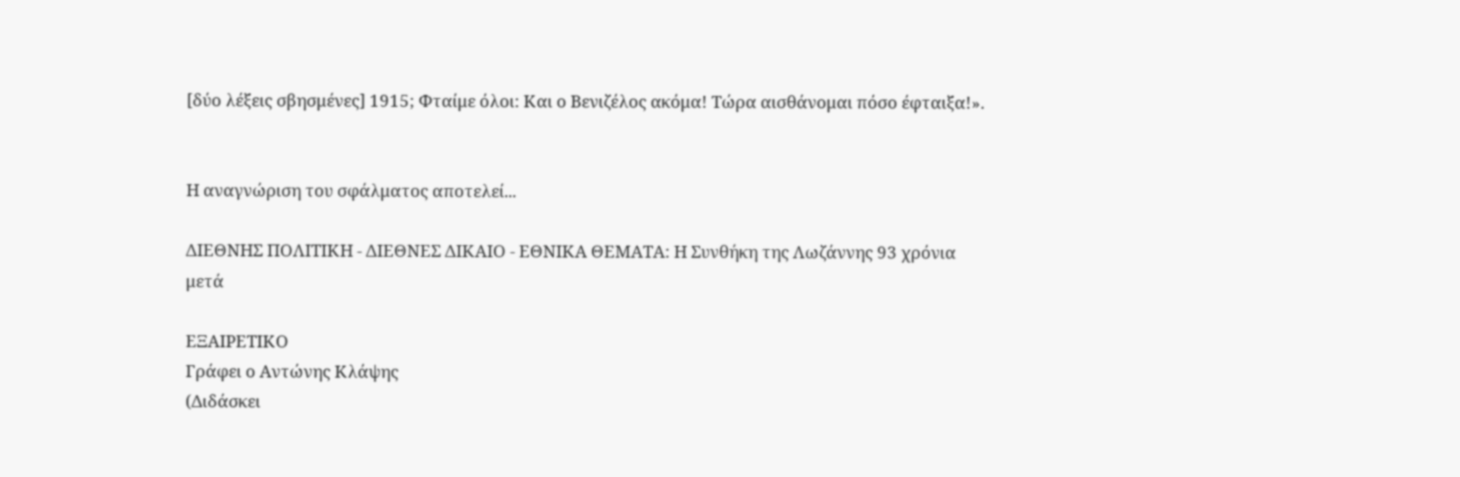[δύο λέξεις σβησμένες] 1915; Φταίμε όλοι: Και ο Βενιζέλος ακόμα! Τώρα αισθάνομαι πόσο έφταιξα!».


Η αναγνώριση του σφάλματος αποτελεί...

ΔΙΕΘΝΗΣ ΠΟΛΙΤΙΚΗ - ΔΙΕΘΝΕΣ ΔΙΚΑΙΟ - ΕΘΝΙΚΑ ΘΕΜΑΤΑ: Η Συνθήκη της Λωζάννης 93 χρόνια μετά

ΕΞΑΙΡΕΤΙΚΟ
Γράφει ο Αντώνης Κλάψης
(Διδάσκει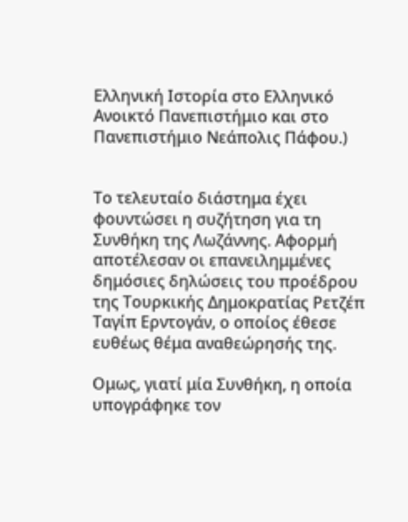Ελληνική Ιστορία στο Ελληνικό Ανοικτό Πανεπιστήμιο και στο Πανεπιστήμιο Νεάπολις Πάφου.)


Το τελευταίο διάστημα έχει φουντώσει η συζήτηση για τη Συνθήκη της Λωζάννης. Αφορμή αποτέλεσαν οι επανειλημμένες δημόσιες δηλώσεις του προέδρου της Τουρκικής Δημοκρατίας Ρετζέπ Ταγίπ Ερντογάν, ο οποίος έθεσε ευθέως θέμα αναθεώρησής της.

Ομως, γιατί μία Συνθήκη, η οποία υπογράφηκε τον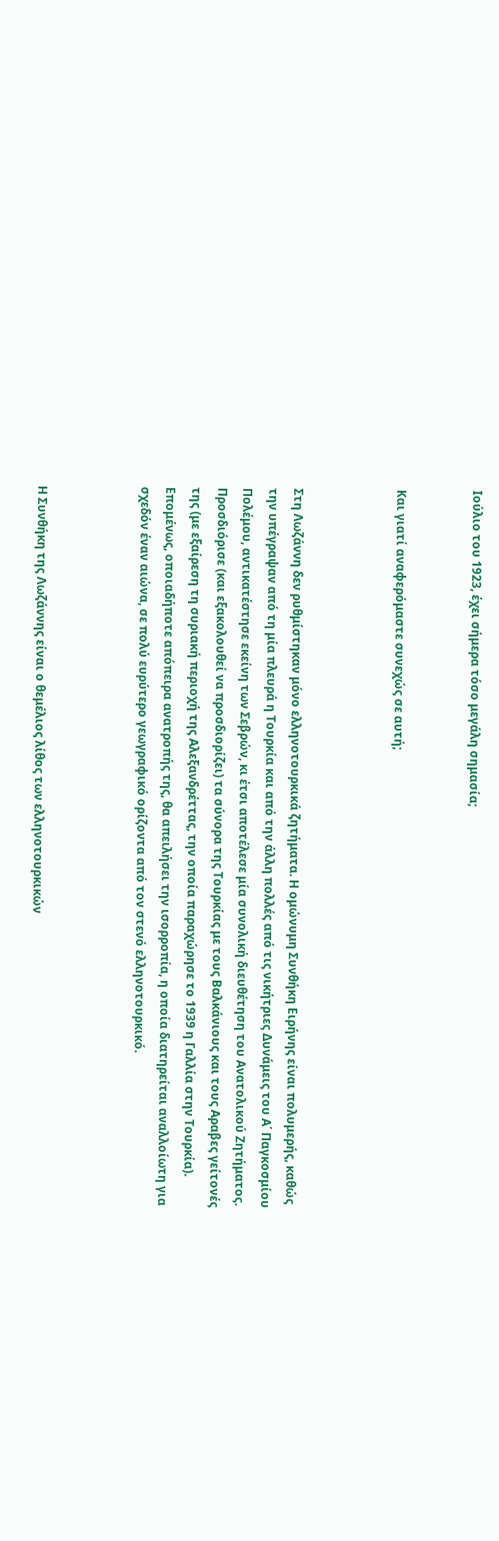Ιούλιο του 1923, έχει σήμερα τόσο μεγάλη σημασία;


Και γιατί αναφερόμαστε συνεχώς σε αυτή;



Στη Λωζάννη δεν ρυθμίστηκαν μόνο ελληνοτουρκικά ζητήματα. Η ομώνυμη Συνθήκη Ειρήνης είναι πολυμερής, καθώς την υπέγραψαν από τη μία πλευρά η Τουρκία και από την άλλη πολλές από τις νικήτριες Δυνάμεις του Α΄ Παγκοσμίου Πολέμου, αντικατέστησε εκείνη των Σεβρών, κι έτσι αποτέλεσε μία συνολική διευθέτηση του Ανατολικού Ζητήματος. Προσδιόρισε (και εξακολουθεί να προσδιορίζει) τα σύνορα της Τουρκίας με τους Βαλκάνιους και τους Αραβες γείτονές της (με εξαίρεση τη συριακή περιοχή της Αλεξανδρέττας, την οποία παραχώρησε το 1939 η Γαλλία στην Τουρκία). Επομένως, οποιαδήποτε απόπειρα ανατροπής της, θα απειλήσει την ισορροπία, η οποία διατηρείται αναλλοίωτη για σχεδόν έναν αιώνα, σε πολύ ευρύτερο γεωγραφικό ορίζοντα από τον στενό ελληνοτουρκικό.



Η Συνθήκη της Λωζάννης είναι ο θεμέλιος λίθος των ελληνοτουρκικών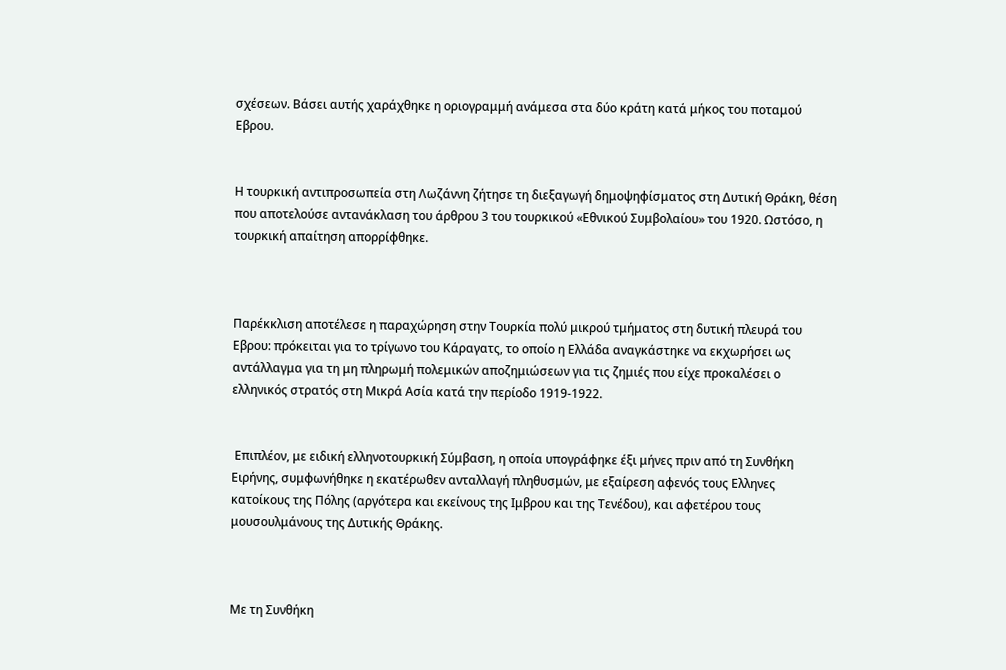σχέσεων. Βάσει αυτής χαράχθηκε η οριογραμμή ανάμεσα στα δύο κράτη κατά μήκος του ποταμού Εβρου.


Η τουρκική αντιπροσωπεία στη Λωζάννη ζήτησε τη διεξαγωγή δημοψηφίσματος στη Δυτική Θράκη, θέση που αποτελούσε αντανάκλαση του άρθρου 3 του τουρκικού «Εθνικού Συμβολαίου» του 1920. Ωστόσο, η τουρκική απαίτηση απορρίφθηκε.



Παρέκκλιση αποτέλεσε η παραχώρηση στην Τουρκία πολύ μικρού τμήματος στη δυτική πλευρά του Εβρου: πρόκειται για το τρίγωνο του Κάραγατς, το οποίο η Ελλάδα αναγκάστηκε να εκχωρήσει ως αντάλλαγμα για τη μη πληρωμή πολεμικών αποζημιώσεων για τις ζημιές που είχε προκαλέσει ο ελληνικός στρατός στη Μικρά Ασία κατά την περίοδο 1919-1922.


 Επιπλέον, με ειδική ελληνοτουρκική Σύμβαση, η οποία υπογράφηκε έξι μήνες πριν από τη Συνθήκη Ειρήνης, συμφωνήθηκε η εκατέρωθεν ανταλλαγή πληθυσμών, με εξαίρεση αφενός τους Ελληνες κατοίκους της Πόλης (αργότερα και εκείνους της Ιμβρου και της Τενέδου), και αφετέρου τους μουσουλμάνους της Δυτικής Θράκης.



Με τη Συνθήκη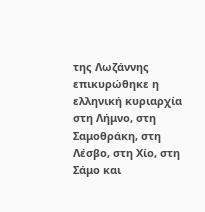της Λωζάννης επικυρώθηκε η ελληνική κυριαρχία στη Λήμνο, στη Σαμοθράκη, στη Λέσβο, στη Χίο, στη Σάμο και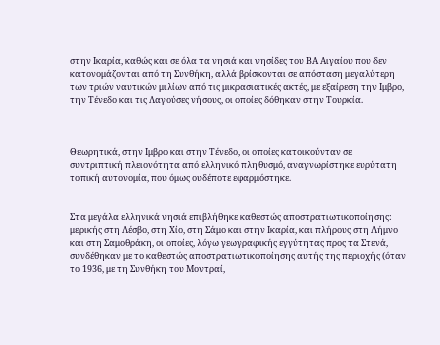στην Ικαρία, καθώς και σε όλα τα νησιά και νησίδες του ΒΑ Αιγαίου που δεν κατονομάζονται από τη Συνθήκη, αλλά βρίσκονται σε απόσταση μεγαλύτερη των τριών ναυτικών μιλίων από τις μικρασιατικές ακτές, με εξαίρεση την Ιμβρο, την Τένεδο και τις Λαγούσες νήσους, οι οποίες δόθηκαν στην Τουρκία.



Θεωρητικά, στην Ιμβρο και στην Τένεδο, οι οποίες κατοικούνταν σε συντριπτική πλειονότητα από ελληνικό πληθυσμό, αναγνωρίστηκε ευρύτατη τοπική αυτονομία, που όμως ουδέποτε εφαρμόστηκε.


Στα μεγάλα ελληνικά νησιά επιβλήθηκε καθεστώς αποστρατιωτικοποίησης: μερικής στη Λέσβο, στη Χίο, στη Σάμο και στην Ικαρία, και πλήρους στη Λήμνο και στη Σαμοθράκη, οι οποίες, λόγω γεωγραφικής εγγύτητας προς τα Στενά, συνδέθηκαν με το καθεστώς αποστρατιωτικοποίησης αυτής της περιοχής (όταν το 1936, με τη Συνθήκη του Μοντραί,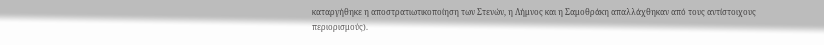καταργήθηκε η αποστρατιωτικοποίηση των Στενών, η Λήμνος και η Σαμοθράκη απαλλάχθηκαν από τους αντίστοιχους περιορισμούς).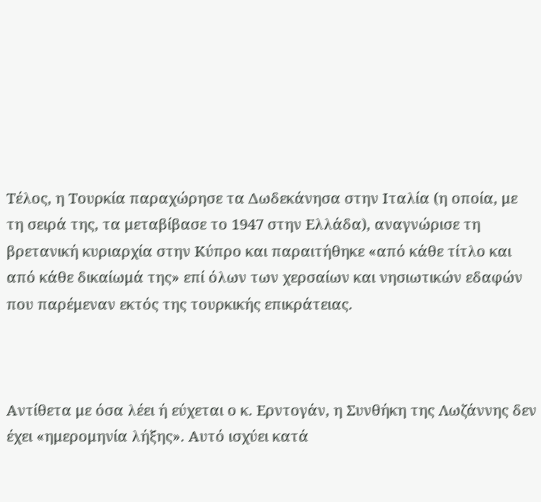Τέλος, η Τουρκία παραχώρησε τα Δωδεκάνησα στην Ιταλία (η οποία, με τη σειρά της, τα μεταβίβασε το 1947 στην Ελλάδα), αναγνώρισε τη βρετανική κυριαρχία στην Κύπρο και παραιτήθηκε «από κάθε τίτλο και από κάθε δικαίωμά της» επί όλων των χερσαίων και νησιωτικών εδαφών που παρέμεναν εκτός της τουρκικής επικράτειας.



Αντίθετα με όσα λέει ή εύχεται ο κ. Ερντογάν, η Συνθήκη της Λωζάννης δεν έχει «ημερομηνία λήξης». Αυτό ισχύει κατά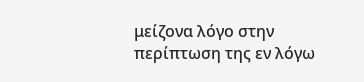μείζονα λόγο στην περίπτωση της εν λόγω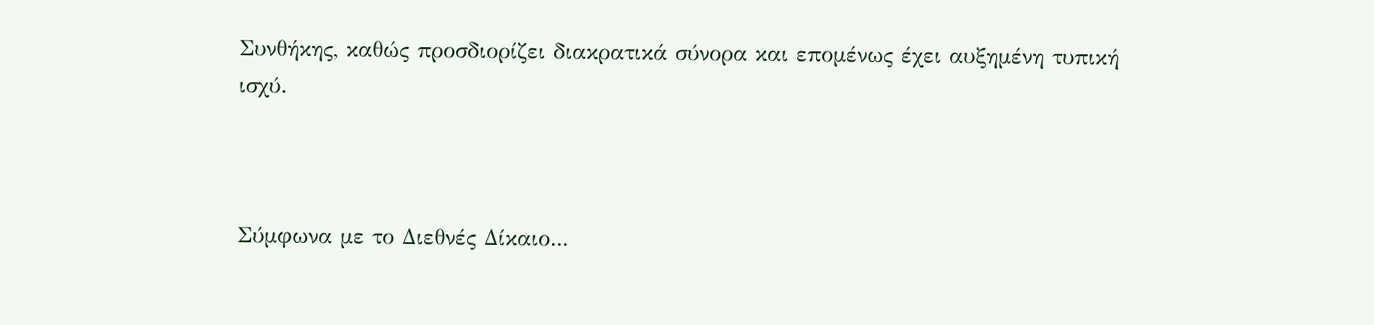Συνθήκης, καθώς προσδιορίζει διακρατικά σύνορα και επομένως έχει αυξημένη τυπική ισχύ.



Σύμφωνα με το Διεθνές Δίκαιο...